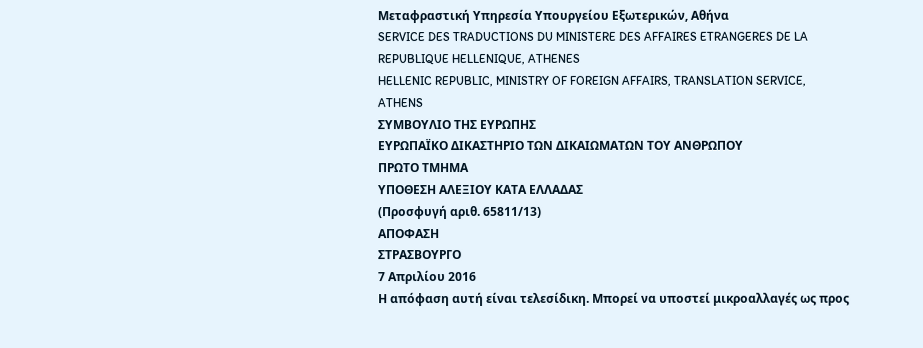Μεταφραστική Υπηρεσία Υπουργείου Εξωτερικών, Αθήνα
SERVICE DES TRADUCTIONS DU MINISTERE DES AFFAIRES ETRANGERES DE LA REPUBLIQUE HELLENIQUE, ATHENES
HELLENIC REPUBLIC, MINISTRY OF FOREIGN AFFAIRS, TRANSLATION SERVICE, ATHENS
ΣΥΜΒΟΥΛΙΟ ΤΗΣ ΕΥΡΩΠΗΣ
ΕΥΡΩΠΑΪΚΟ ΔΙΚΑΣΤΗΡΙΟ ΤΩΝ ΔΙΚΑΙΩΜΑΤΩΝ ΤΟΥ ΑΝΘΡΩΠΟΥ
ΠΡΩΤΟ ΤΜΗΜΑ
ΥΠΟΘΕΣΗ ΑΛΕΞΙΟΥ ΚΑΤΑ ΕΛΛΑΔΑΣ
(Προσφυγή αριθ. 65811/13)
ΑΠΟΦΑΣΗ
ΣΤΡΑΣΒΟΥΡΓΟ
7 Απριλίου 2016
Η απόφαση αυτή είναι τελεσίδικη. Μπορεί να υποστεί μικροαλλαγές ως προς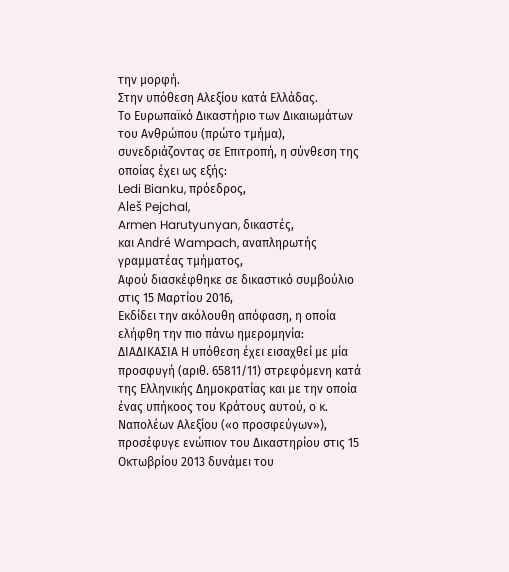την μορφή.
Στην υπόθεση Αλεξίου κατά Ελλάδας.
Το Ευρωπαϊκό Δικαστήριο των Δικαιωμάτων του Ανθρώπου (πρώτο τμήμα), συνεδριάζοντας σε Επιτροπή, η σύνθεση της οποίας έχει ως εξής:
Ledi Bianku, πρόεδρος,
Aleš Pejchal,
Armen Harutyunyan, δικαστές,
και André Wampach, αναπληρωτής γραμματέας τμήματος,
Αφού διασκέφθηκε σε δικαστικό συμβούλιο στις 15 Μαρτίου 2016,
Εκδίδει την ακόλουθη απόφαση, η οποία ελήφθη την πιο πάνω ημερομηνία:
ΔΙΑΔΙΚΑΣΙΑ Η υπόθεση έχει εισαχθεί με μία προσφυγή (αριθ. 65811/11) στρεφόμενη κατά της Ελληνικής Δημοκρατίας και με την οποία ένας υπήκοος του Κράτους αυτού, ο κ. Ναπολέων Αλεξίου («ο προσφεύγων»), προσέφυγε ενώπιον του Δικαστηρίου στις 15 Οκτωβρίου 2013 δυνάμει του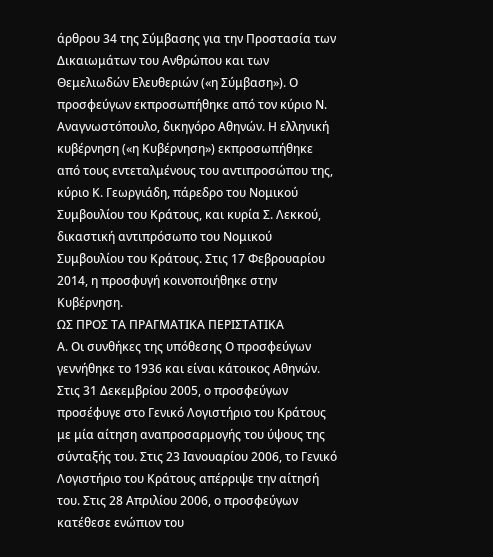άρθρου 34 της Σύμβασης για την Προστασία των Δικαιωμάτων του Ανθρώπου και των Θεμελιωδών Ελευθεριών («η Σύμβαση»). Ο προσφεύγων εκπροσωπήθηκε από τον κύριο Ν. Αναγνωστόπουλο, δικηγόρο Αθηνών. Η ελληνική κυβέρνηση («η Κυβέρνηση») εκπροσωπήθηκε από τους εντεταλμένους του αντιπροσώπου της, κύριο Κ. Γεωργιάδη, πάρεδρο του Νομικού Συμβουλίου του Κράτους, και κυρία Σ. Λεκκού, δικαστική αντιπρόσωπο του Νομικού Συμβουλίου του Κράτους. Στις 17 Φεβρουαρίου 2014, η προσφυγή κοινοποιήθηκε στην Κυβέρνηση.
ΩΣ ΠΡΟΣ ΤΑ ΠΡΑΓΜΑΤΙΚΑ ΠΕΡΙΣΤΑΤΙΚΑ
Α. Οι συνθήκες της υπόθεσης Ο προσφεύγων γεννήθηκε το 1936 και είναι κάτοικος Αθηνών. Στις 31 Δεκεμβρίου 2005, ο προσφεύγων προσέφυγε στο Γενικό Λογιστήριο του Κράτους με μία αίτηση αναπροσαρμογής του ύψους της σύνταξής του. Στις 23 Ιανουαρίου 2006, το Γενικό Λογιστήριο του Κράτους απέρριψε την αίτησή του. Στις 28 Απριλίου 2006, ο προσφεύγων κατέθεσε ενώπιον του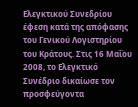Ελεγκτικού Συνεδρίου έφεση κατά της απόφασης του Γενικού Λογιστηρίου του Κράτους. Στις 16 Μαΐου 2008, το Ελεγκτικό Συνέδριο δικαίωσε τον προσφεύγοντα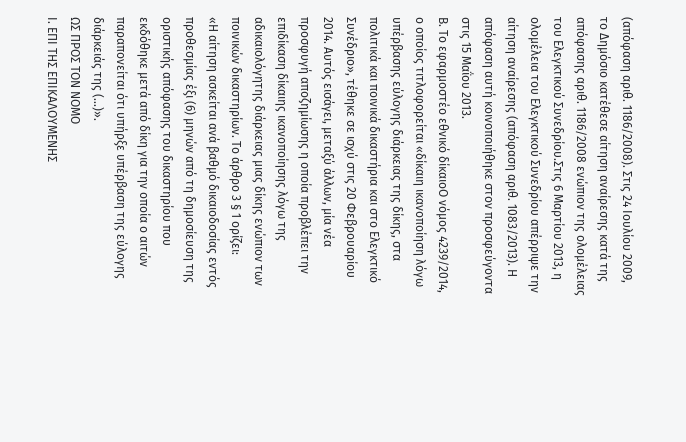(απόφαση αριθ. 1186/2008). Στις 24 Ιουλίου 2009, το Δημόσιο κατέθεσε αίτηση αναίρεσης κατά της απόφασης αριθ. 1186/2008 ενώπιον της ολομέλειας του Ελεγκτικού Συνεδρίου.Στις 6 Μαρτίου 2013, η ολομέλεια του Ελεγκτικού Συνεδρίου απέρριψε την αίτηση αναίρεσης (απόφαση αριθ. 1083/2013). Η απόφαση αυτή κοινοποιήθηκε στον προσφεύγοντα στις 15 Μαΐου 2013.
Β. Το εφαρμοστέο εθνικό δίκαιοΟ νόμος 4239/2014, ο οποίος τιτλοφορείται «δίκαιη ικανοποίηση λόγω υπέρβασης εύλογης διάρκειας της δίκης, στα πολιτικά και ποινικά δικαστήρια και στο Ελεγκτικό Συνέδριο», τέθηκε σε ισχύ στις 20 Φεβρουαρίου 2014. Αυτός εισάγει, μεταξύ άλλων, μία νέα προσφυγή αποζημίωσης η οποία προβλέπει την επιδίκαση δίκαιης ικανοποίησης λόγω της αδικαιολόγητης διάρκειας μιας δίκης ενώπιον των ποινικών δικαστηρίων. Το άρθρο 3 § 1 ορίζει:
«Η αίτηση ασκείται ανά βαθμό δικαιοδοσίας εντός προθεσμίας έξι (6) μηνών από τη δημοσίευση της οριστικής απόφασης του δικαστηρίου που εκδόθηκε μετά από δίκη για την οποία ο αιτών παραπονείται ότι υπήρξε υπέρβαση της εύλογης διάρκειάς της (...)».
ΩΣ ΠΡΟΣ ΤΟΝ ΝΟΜΟ
Ι. ΕΠΙ ΤΗΣ ΕΠΙΚΑΛΟΥΜΕΝΗΣ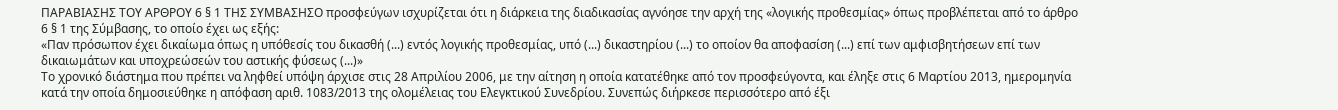ΠΑΡΑΒΙΑΣΗΣ ΤΟΥ ΑΡΘΡΟΥ 6 § 1 ΤΗΣ ΣΥΜΒΑΣΗΣΟ προσφεύγων ισχυρίζεται ότι η διάρκεια της διαδικασίας αγνόησε την αρχή της «λογικής προθεσμίας» όπως προβλέπεται από το άρθρο 6 § 1 της Σύμβασης, το οποίο έχει ως εξής:
«Παν πρόσωπον έχει δικαίωμα όπως η υπόθεσίς του δικασθή (...) εντός λογικής προθεσμίας, υπό (...) δικαστηρίου (...) το οποίον θα αποφασίση (...) επί των αμφισβητήσεων επί των δικαιωμάτων και υποχρεώσεών του αστικής φύσεως (...)»
Το χρονικό διάστημα που πρέπει να ληφθεί υπόψη άρχισε στις 28 Απριλίου 2006, με την αίτηση η οποία κατατέθηκε από τον προσφεύγοντα, και έληξε στις 6 Μαρτίου 2013, ημερομηνία κατά την οποία δημοσιεύθηκε η απόφαση αριθ. 1083/2013 της ολομέλειας του Ελεγκτικού Συνεδρίου. Συνεπώς διήρκεσε περισσότερο από έξι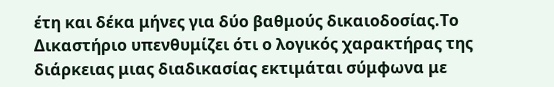έτη και δέκα μήνες για δύο βαθμούς δικαιοδοσίας.Το Δικαστήριο υπενθυμίζει ότι ο λογικός χαρακτήρας της διάρκειας μιας διαδικασίας εκτιμάται σύμφωνα με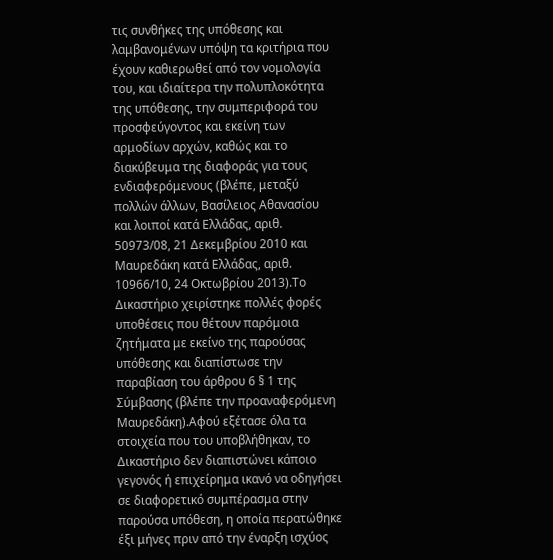τις συνθήκες της υπόθεσης και λαμβανομένων υπόψη τα κριτήρια που έχουν καθιερωθεί από τον νομολογία του, και ιδιαίτερα την πολυπλοκότητα της υπόθεσης, την συμπεριφορά του προσφεύγοντος και εκείνη των αρμοδίων αρχών, καθώς και το διακύβευμα της διαφοράς για τους ενδιαφερόμενους (βλέπε, μεταξύ πολλών άλλων, Βασίλειος Αθανασίου και λοιποί κατά Ελλάδας, αριθ. 50973/08, 21 Δεκεμβρίου 2010 και Μαυρεδάκη κατά Ελλάδας, αριθ. 10966/10, 24 Οκτωβρίου 2013).Το Δικαστήριο χειρίστηκε πολλές φορές υποθέσεις που θέτουν παρόμοια ζητήματα με εκείνο της παρούσας υπόθεσης και διαπίστωσε την παραβίαση του άρθρου 6 § 1 της Σύμβασης (βλέπε την προαναφερόμενη Μαυρεδάκη).Αφού εξέτασε όλα τα στοιχεία που του υποβλήθηκαν, το Δικαστήριο δεν διαπιστώνει κάποιο γεγονός ή επιχείρημα ικανό να οδηγήσει σε διαφορετικό συμπέρασμα στην παρούσα υπόθεση, η οποία περατώθηκε έξι μήνες πριν από την έναρξη ισχύος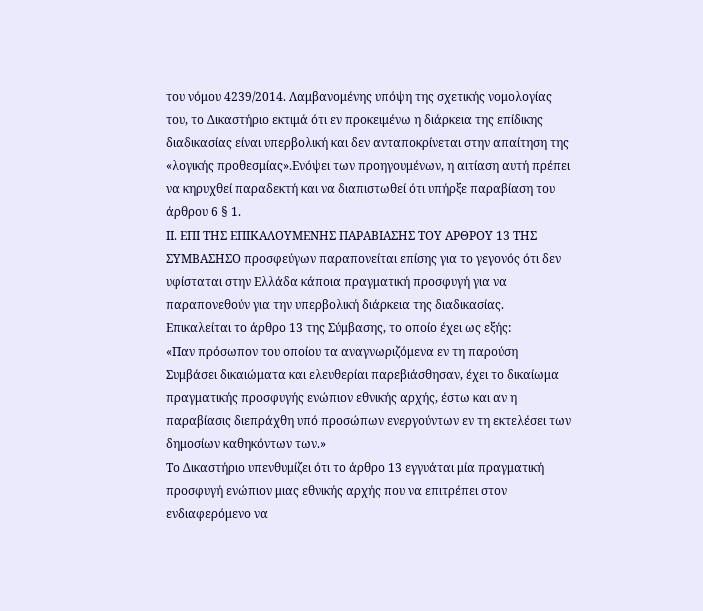του νόμου 4239/2014. Λαμβανομένης υπόψη της σχετικής νομολογίας του, το Δικαστήριο εκτιμά ότι εν προκειμένω η διάρκεια της επίδικης διαδικασίας είναι υπερβολική και δεν ανταποκρίνεται στην απαίτηση της «λογικής προθεσμίας».Ενόψει των προηγουμένων, η αιτίαση αυτή πρέπει να κηρυχθεί παραδεκτή και να διαπιστωθεί ότι υπήρξε παραβίαση του άρθρου 6 § 1.
ΙΙ. ΕΠΙ ΤΗΣ ΕΠΙΚΑΛΟΥΜΕΝΗΣ ΠΑΡΑΒΙΑΣΗΣ ΤΟΥ ΑΡΘΡΟΥ 13 ΤΗΣ ΣΥΜΒΑΣΗΣΟ προσφεύγων παραπονείται επίσης για το γεγονός ότι δεν υφίσταται στην Ελλάδα κάποια πραγματική προσφυγή για να παραπονεθούν για την υπερβολική διάρκεια της διαδικασίας. Επικαλείται το άρθρο 13 της Σύμβασης, το οποίο έχει ως εξής:
«Παν πρόσωπον του οποίου τα αναγνωριζόμενα εν τη παρούση Συμβάσει δικαιώματα και ελευθερίαι παρεβιάσθησαν, έχει το δικαίωμα πραγματικής προσφυγής ενώπιον εθνικής αρχής, έστω και αν η παραβίασις διεπράχθη υπό προσώπων ενεργούντων εν τη εκτελέσει των δημοσίων καθηκόντων των.»
Το Δικαστήριο υπενθυμίζει ότι το άρθρο 13 εγγυάται μία πραγματική προσφυγή ενώπιον μιας εθνικής αρχής που να επιτρέπει στον ενδιαφερόμενο να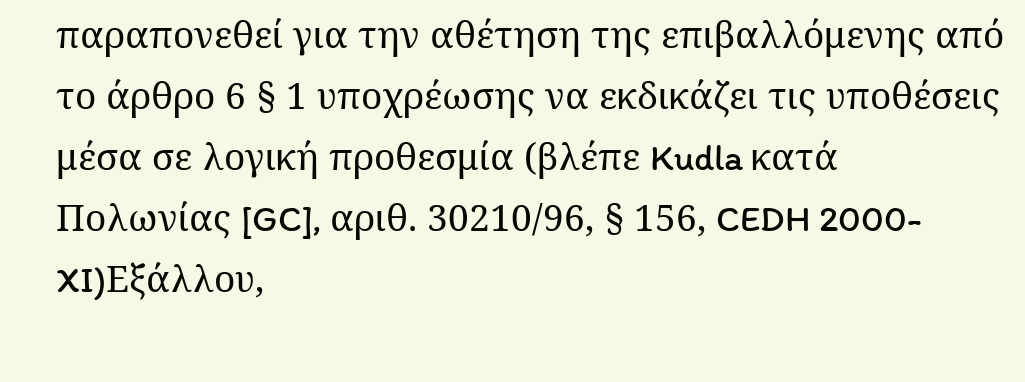παραπονεθεί για την αθέτηση της επιβαλλόμενης από το άρθρο 6 § 1 υποχρέωσης να εκδικάζει τις υποθέσεις μέσα σε λογική προθεσμία (βλέπε Kudla κατά Πολωνίας [GC], αριθ. 30210/96, § 156, CEDH 2000-XI)Εξάλλου,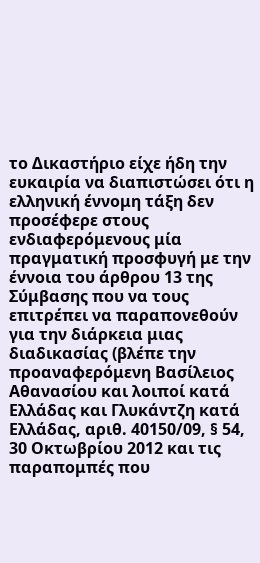το Δικαστήριο είχε ήδη την ευκαιρία να διαπιστώσει ότι η ελληνική έννομη τάξη δεν προσέφερε στους ενδιαφερόμενους μία πραγματική προσφυγή με την έννοια του άρθρου 13 της Σύμβασης που να τους επιτρέπει να παραπονεθούν για την διάρκεια μιας διαδικασίας (βλέπε την προαναφερόμενη Βασίλειος Αθανασίου και λοιποί κατά Ελλάδας και Γλυκάντζη κατά Ελλάδας, αριθ. 40150/09, § 54, 30 Οκτωβρίου 2012 και τις παραπομπές που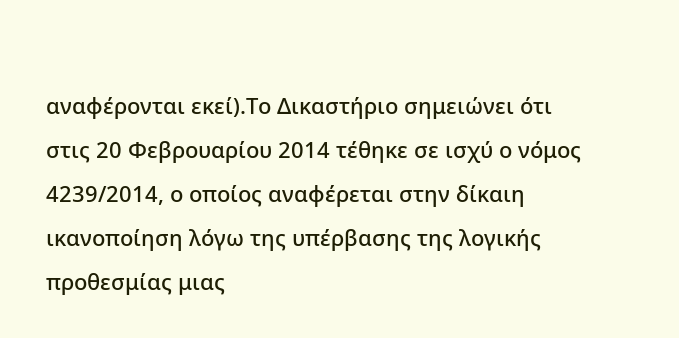αναφέρονται εκεί).Το Δικαστήριο σημειώνει ότι στις 20 Φεβρουαρίου 2014 τέθηκε σε ισχύ ο νόμος 4239/2014, ο οποίος αναφέρεται στην δίκαιη ικανοποίηση λόγω της υπέρβασης της λογικής προθεσμίας μιας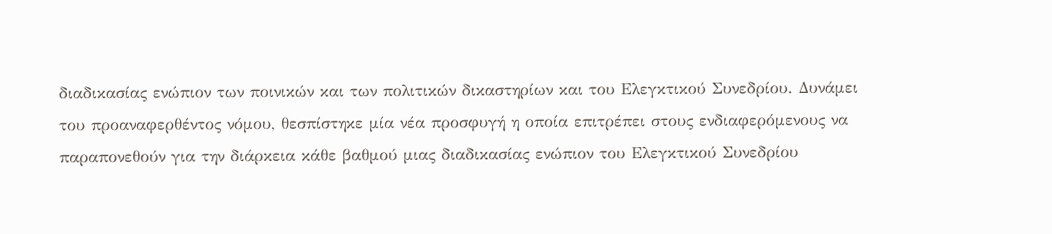διαδικασίας ενώπιον των ποινικών και των πολιτικών δικαστηρίων και του Ελεγκτικού Συνεδρίου. Δυνάμει του προαναφερθέντος νόμου, θεσπίστηκε μία νέα προσφυγή η οποία επιτρέπει στους ενδιαφερόμενους να παραπονεθούν για την διάρκεια κάθε βαθμού μιας διαδικασίας ενώπιον του Ελεγκτικού Συνεδρίου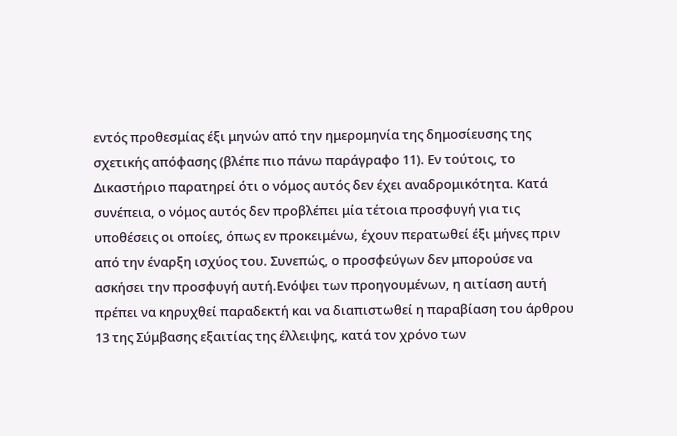εντός προθεσμίας έξι μηνών από την ημερομηνία της δημοσίευσης της σχετικής απόφασης (βλέπε πιο πάνω παράγραφο 11). Εν τούτοις, το Δικαστήριο παρατηρεί ότι ο νόμος αυτός δεν έχει αναδρομικότητα. Κατά συνέπεια, ο νόμος αυτός δεν προβλέπει μία τέτοια προσφυγή για τις υποθέσεις οι οποίες, όπως εν προκειμένω, έχουν περατωθεί έξι μήνες πριν από την έναρξη ισχύος του. Συνεπώς, ο προσφεύγων δεν μπορούσε να ασκήσει την προσφυγή αυτή.Ενόψει των προηγουμένων, η αιτίαση αυτή πρέπει να κηρυχθεί παραδεκτή και να διαπιστωθεί η παραβίαση του άρθρου 13 της Σύμβασης εξαιτίας της έλλειψης, κατά τον χρόνο των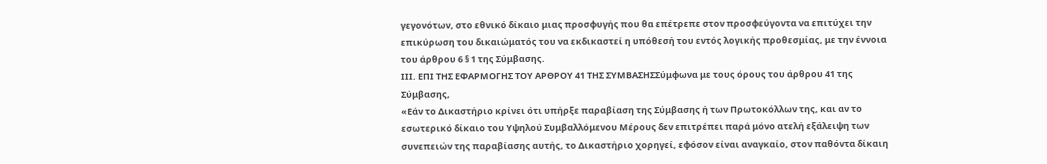γεγονότων, στο εθνικό δίκαιο μιας προσφυγής που θα επέτρεπε στον προσφεύγοντα να επιτύχει την επικύρωση του δικαιώματός του να εκδικαστεί η υπόθεσή του εντός λογικής προθεσμίας, με την έννοια του άρθρου 6 § 1 της Σύμβασης.
ΙΙΙ. ΕΠΙ ΤΗΣ ΕΦΑΡΜΟΓΗΣ ΤΟΥ ΑΡΘΡΟΥ 41 ΤΗΣ ΣΥΜΒΑΣΗΣΣύμφωνα με τους όρους του άρθρου 41 της Σύμβασης,
«Εάν το Δικαστήριο κρίνει ότι υπήρξε παραβίαση της Σύμβασης ή των Πρωτοκόλλων της, και αν το εσωτερικό δίκαιο του Υψηλού Συμβαλλόμενου Μέρους δεν επιτρέπει παρά μόνο ατελή εξάλειψη των συνεπειών της παραβίασης αυτής, το Δικαστήριο χορηγεί, εφόσον είναι αναγκαίο, στον παθόντα δίκαιη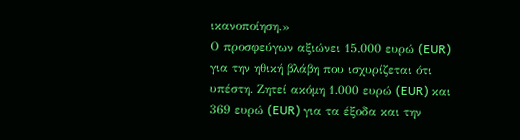ικανοποίηση.»
Ο προσφεύγων αξιώνει 15.000 ευρώ (EUR) για την ηθική βλάβη που ισχυρίζεται ότι υπέστη. Ζητεί ακόμη 1.000 ευρώ (EUR) και 369 ευρώ (EUR) για τα έξοδα και την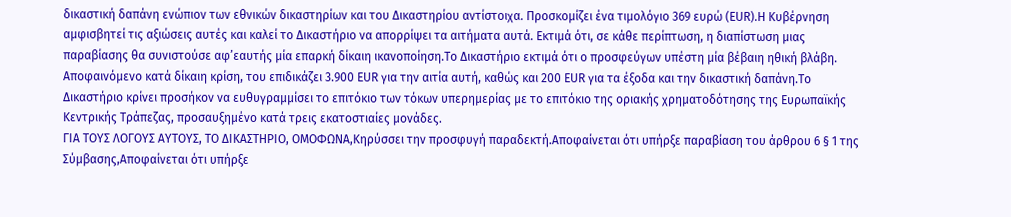δικαστική δαπάνη ενώπιον των εθνικών δικαστηρίων και του Δικαστηρίου αντίστοιχα. Προσκομίζει ένα τιμολόγιο 369 ευρώ (EUR).Η Κυβέρνηση αμφισβητεί τις αξιώσεις αυτές και καλεί το Δικαστήριο να απορρίψει τα αιτήματα αυτά. Εκτιμά ότι, σε κάθε περίπτωση, η διαπίστωση μιας παραβίασης θα συνιστούσε αφ’εαυτής μία επαρκή δίκαιη ικανοποίηση.Το Δικαστήριο εκτιμά ότι ο προσφεύγων υπέστη μία βέβαιη ηθική βλάβη. Αποφαινόμενο κατά δίκαιη κρίση, του επιδικάζει 3.900 EUR για την αιτία αυτή, καθώς και 200 EUR για τα έξοδα και την δικαστική δαπάνη.Το Δικαστήριο κρίνει προσήκον να ευθυγραμμίσει το επιτόκιο των τόκων υπερημερίας με το επιτόκιο της οριακής χρηματοδότησης της Ευρωπαϊκής Κεντρικής Τράπεζας, προσαυξημένο κατά τρεις εκατοστιαίες μονάδες.
ΓΙΑ ΤΟΥΣ ΛΟΓΟΥΣ ΑΥΤΟΥΣ, ΤΟ ΔΙΚΑΣΤΗΡΙΟ, ΟΜΟΦΩΝΑ,Κηρύσσει την προσφυγή παραδεκτή.Αποφαίνεται ότι υπήρξε παραβίαση του άρθρου 6 § 1 της Σύμβασης,Αποφαίνεται ότι υπήρξε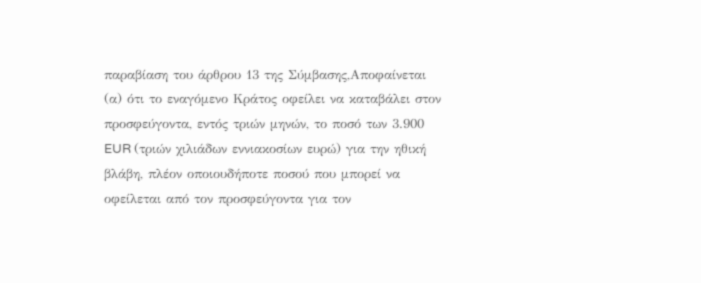παραβίαση του άρθρου 13 της Σύμβασης,Αποφαίνεται
(α) ότι το εναγόμενο Κράτος οφείλει να καταβάλει στον προσφεύγοντα, εντός τριών μηνών, το ποσό των 3.900 EUR (τριών χιλιάδων εννιακοσίων ευρώ) για την ηθική βλάβη, πλέον οποιουδήποτε ποσού που μπορεί να οφείλεται από τον προσφεύγοντα για τον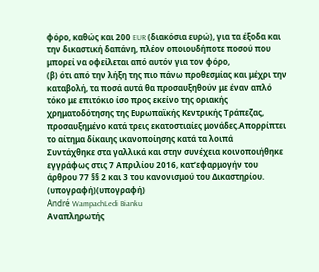φόρο, καθώς και 200 EUR (διακόσια ευρώ), για τα έξοδα και την δικαστική δαπάνη, πλέον οποιουδήποτε ποσού που μπορεί να οφείλεται από αυτόν για τον φόρο,
(β) ότι από την λήξη της πιο πάνω προθεσμίας και μέχρι την καταβολή, τα ποσά αυτά θα προσαυξηθούν με έναν απλό τόκο με επιτόκιο ίσο προς εκείνο της οριακής χρηματοδότησης της Ευρωπαϊκής Κεντρικής Τράπεζας, προσαυξημένο κατά τρεις εκατοστιαίες μονάδες.Απορρίπτει το αίτημα δίκαιης ικανοποίησης κατά τα λοιπά
Συντάχθηκε στα γαλλικά και στην συνέχεια κοινοποιήθηκε εγγράφως στις 7 Απριλίου 2016, κατ’εφαρμογήν του άρθρου 77 §§ 2 και 3 του κανονισμού του Δικαστηρίου.
(υπογραφή)(υπογραφή)
André WampachLedi Bianku
Αναπληρωτής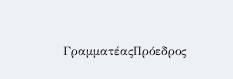ΓραμματέαςΠρόεδρος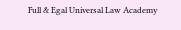Full & Egal Universal Law Academy